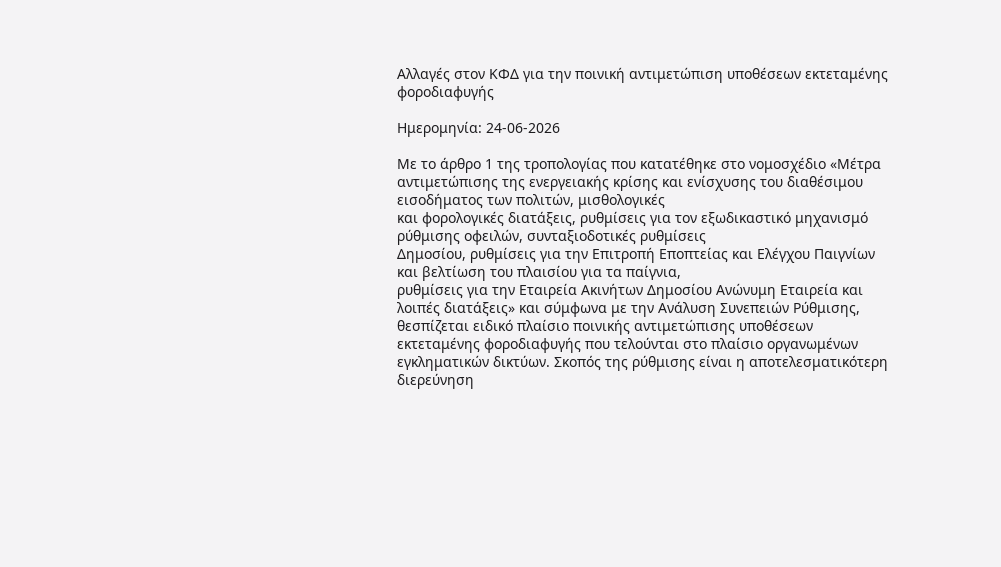Αλλαγές στον ΚΦΔ για την ποινική αντιμετώπιση υποθέσεων εκτεταμένης φοροδιαφυγής

Ημερομηνία: 24-06-2026

Με το άρθρο 1 της τροπολογίας που κατατέθηκε στο νομοσχέδιο «Μέτρα αντιμετώπισης της ενεργειακής κρίσης και ενίσχυσης του διαθέσιμου εισοδήματος των πολιτών, μισθολογικές
και φορολογικές διατάξεις, ρυθμίσεις για τον εξωδικαστικό μηχανισμό ρύθμισης οφειλών, συνταξιοδοτικές ρυθμίσεις
Δημοσίου, ρυθμίσεις για την Επιτροπή Εποπτείας και Ελέγχου Παιγνίων και βελτίωση του πλαισίου για τα παίγνια,
ρυθμίσεις για την Εταιρεία Ακινήτων Δημοσίου Ανώνυμη Εταιρεία και λοιπές διατάξεις» και σύμφωνα με την Ανάλυση Συνεπειών Ρύθμισης, θεσπίζεται ειδικό πλαίσιο ποινικής αντιμετώπισης υποθέσεων εκτεταμένης φοροδιαφυγής που τελούνται στο πλαίσιο οργανωμένων εγκληματικών δικτύων. Σκοπός της ρύθμισης είναι η αποτελεσματικότερη διερεύνηση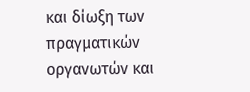και δίωξη των πραγματικών οργανωτών και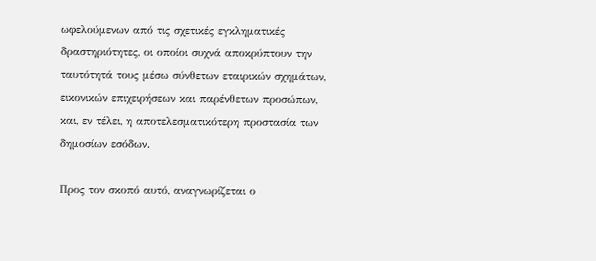ωφελούμενων από τις σχετικές εγκληματικές δραστηριότητες, οι οποίοι συχνά αποκρύπτουν την ταυτότητά τους μέσω σύνθετων εταιρικών σχημάτων, εικονικών επιχειρήσεων και παρένθετων προσώπων, και, εν τέλει, η αποτελεσματικότερη προστασία των δημοσίων εσόδων.

Προς τον σκοπό αυτό, αναγνωρίζεται ο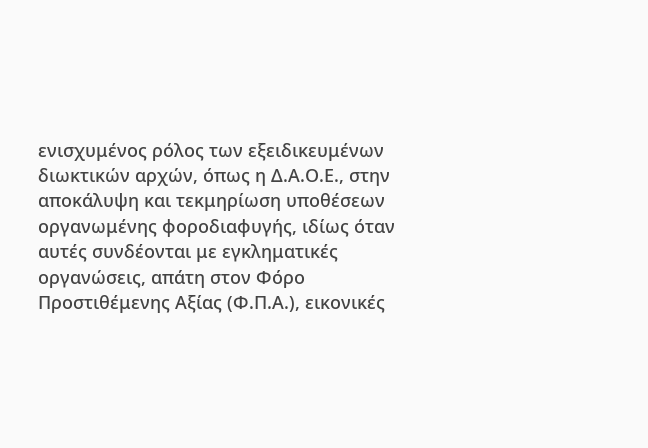ενισχυμένος ρόλος των εξειδικευμένων διωκτικών αρχών, όπως η Δ.Α.Ο.Ε., στην αποκάλυψη και τεκμηρίωση υποθέσεων οργανωμένης φοροδιαφυγής, ιδίως όταν αυτές συνδέονται με εγκληματικές οργανώσεις, απάτη στον Φόρο Προστιθέμενης Αξίας (Φ.Π.Α.), εικονικές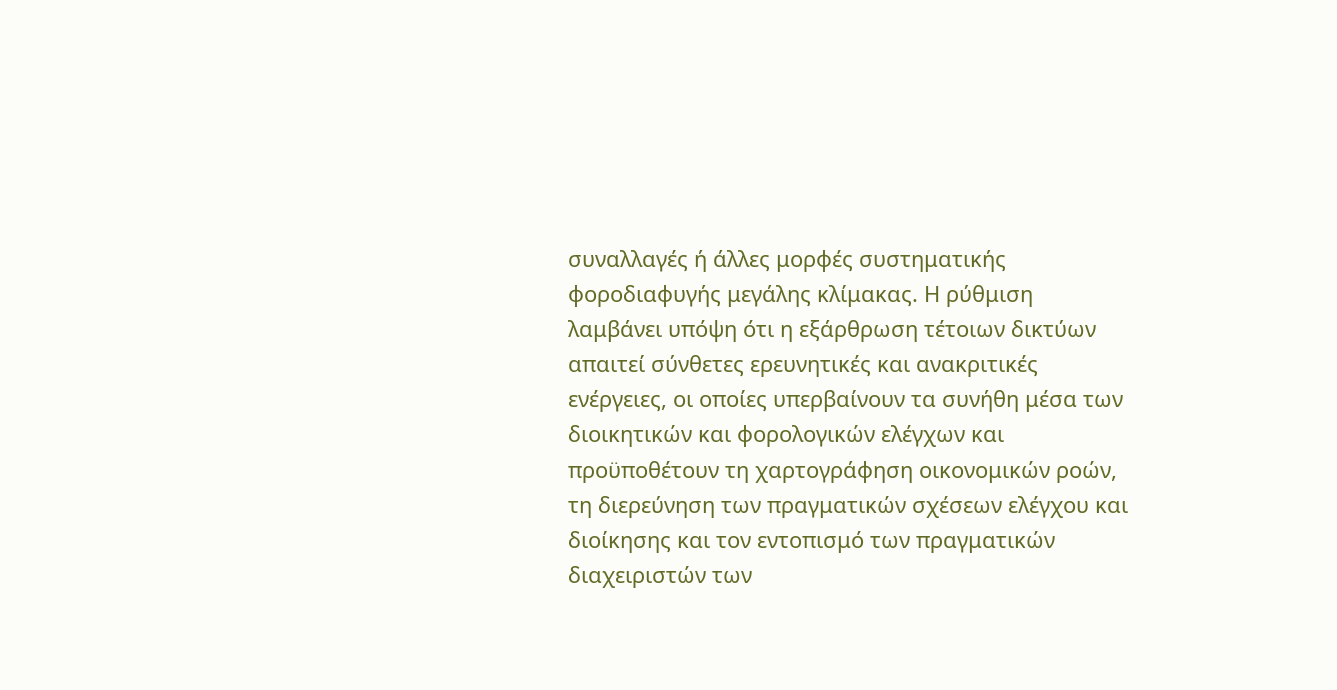συναλλαγές ή άλλες μορφές συστηματικής φοροδιαφυγής μεγάλης κλίμακας. Η ρύθμιση λαμβάνει υπόψη ότι η εξάρθρωση τέτοιων δικτύων απαιτεί σύνθετες ερευνητικές και ανακριτικές ενέργειες, οι οποίες υπερβαίνουν τα συνήθη μέσα των διοικητικών και φορολογικών ελέγχων και προϋποθέτουν τη χαρτογράφηση οικονομικών ροών, τη διερεύνηση των πραγματικών σχέσεων ελέγχου και διοίκησης και τον εντοπισμό των πραγματικών διαχειριστών των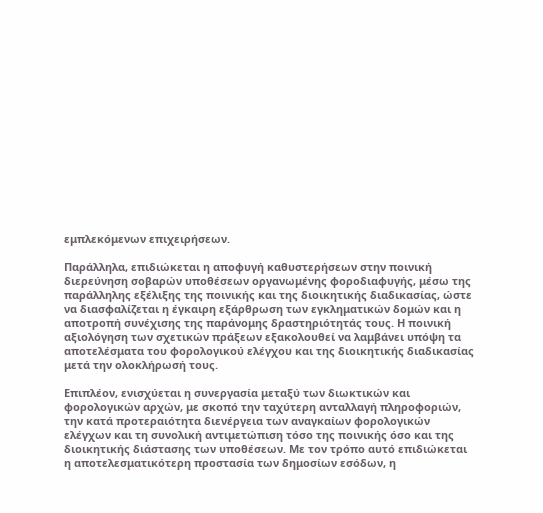εμπλεκόμενων επιχειρήσεων.

Παράλληλα, επιδιώκεται η αποφυγή καθυστερήσεων στην ποινική διερεύνηση σοβαρών υποθέσεων οργανωμένης φοροδιαφυγής, μέσω της παράλληλης εξέλιξης της ποινικής και της διοικητικής διαδικασίας, ώστε να διασφαλίζεται η έγκαιρη εξάρθρωση των εγκληματικών δομών και η αποτροπή συνέχισης της παράνομης δραστηριότητάς τους. Η ποινική αξιολόγηση των σχετικών πράξεων εξακολουθεί να λαμβάνει υπόψη τα αποτελέσματα του φορολογικού ελέγχου και της διοικητικής διαδικασίας μετά την ολοκλήρωσή τους.

Επιπλέον, ενισχύεται η συνεργασία μεταξύ των διωκτικών και φορολογικών αρχών, με σκοπό την ταχύτερη ανταλλαγή πληροφοριών, την κατά προτεραιότητα διενέργεια των αναγκαίων φορολογικών ελέγχων και τη συνολική αντιμετώπιση τόσο της ποινικής όσο και της διοικητικής διάστασης των υποθέσεων. Με τον τρόπο αυτό επιδιώκεται η αποτελεσματικότερη προστασία των δημοσίων εσόδων, η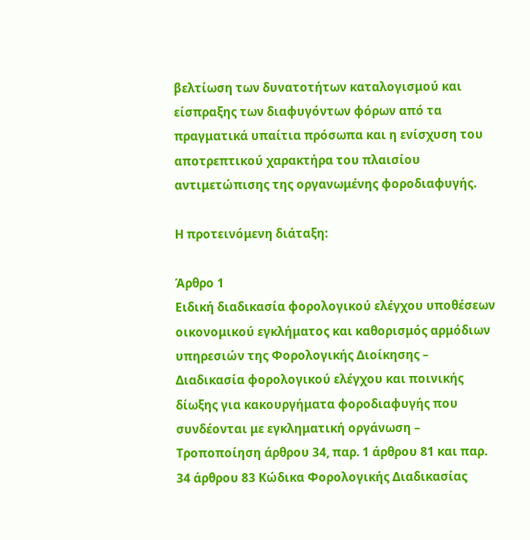βελτίωση των δυνατοτήτων καταλογισμού και είσπραξης των διαφυγόντων φόρων από τα πραγματικά υπαίτια πρόσωπα και η ενίσχυση του αποτρεπτικού χαρακτήρα του πλαισίου αντιμετώπισης της οργανωμένης φοροδιαφυγής.

Η προτεινόμενη διάταξη:

Άρθρο 1
Ειδική διαδικασία φορολογικού ελέγχου υποθέσεων οικονομικού εγκλήματος και καθορισμός αρμόδιων υπηρεσιών της Φορολογικής Διοίκησης – Διαδικασία φορολογικού ελέγχου και ποινικής δίωξης για κακουργήματα φοροδιαφυγής που συνδέονται με εγκληματική οργάνωση – Τροποποίηση άρθρου 34, παρ. 1 άρθρου 81 και παρ. 34 άρθρου 83 Κώδικα Φορολογικής Διαδικασίας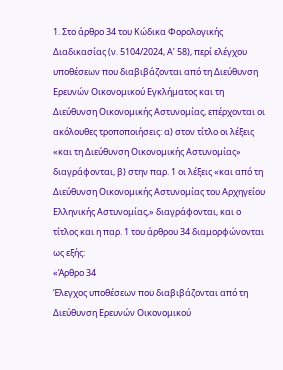1. Στο άρθρο 34 του Κώδικα Φορολογικής Διαδικασίας (ν. 5104/2024, Α’ 58), περί ελέγχου υποθέσεων που διαβιβάζονται από τη Διεύθυνση Ερευνών Οικονομικού Εγκλήματος και τη Διεύθυνση Οικονομικής Αστυνομίας, επέρχονται οι ακόλουθες τροποποιήσεις: α) στον τίτλο οι λέξεις «και τη Διεύθυνση Οικονομικής Αστυνομίας» διαγράφονται, β) στην παρ. 1 οι λέξεις «και από τη Διεύθυνση Οικονομικής Αστυνομίας του Αρχηγείου Ελληνικής Αστυνομίας,» διαγράφονται, και ο τίτλος και η παρ. 1 του άρθρου 34 διαμορφώνονται ως εξής:
«Άρθρο 34
Έλεγχος υποθέσεων που διαβιβάζονται από τη Διεύθυνση Ερευνών Οικονομικού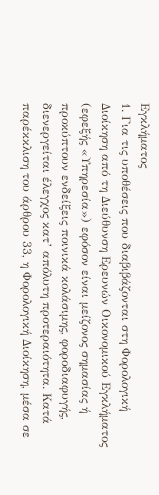Εγκλήματος
1. Για τις υποθέσεις που διαβιβάζονται στη Φορολογική Διοίκηση από τη Διεύθυνση Ερευνών Οικονομικού Εγκλήματος (εφεξής «Υπηρεσία») εφόσον είναι μείζονος σημασίας ή προκύπτουν ενδείξεις ποινικά κολάσιμης, φοροδιαφυγής, διενεργείται έλεγχος κατ’ απόλυτη προτεραιότητα. Κατά παρέκκλιση του άρθρου 33, η Φορολογική Διοίκηση, μέσα σε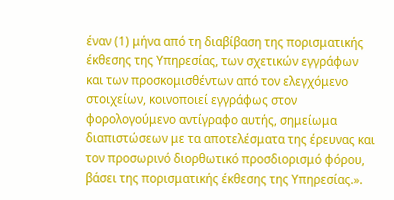έναν (1) μήνα από τη διαβίβαση της πορισματικής έκθεσης της Υπηρεσίας, των σχετικών εγγράφων και των προσκομισθέντων από τον ελεγχόμενο στοιχείων, κοινοποιεί εγγράφως στον φορολογούμενο αντίγραφο αυτής, σημείωμα διαπιστώσεων με τα αποτελέσματα της έρευνας και τον προσωρινό διορθωτικό προσδιορισμό φόρου, βάσει της πορισματικής έκθεσης της Υπηρεσίας.».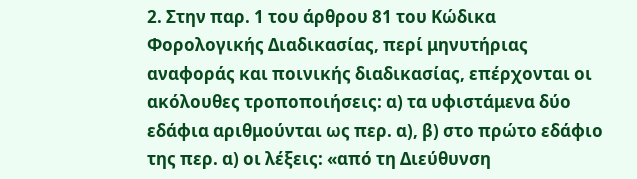2. Στην παρ. 1 του άρθρου 81 του Κώδικα Φορολογικής Διαδικασίας, περί μηνυτήριας αναφοράς και ποινικής διαδικασίας, επέρχονται οι ακόλουθες τροποποιήσεις: α) τα υφιστάμενα δύο εδάφια αριθμούνται ως περ. α), β) στο πρώτο εδάφιο της περ. α) οι λέξεις: «από τη Διεύθυνση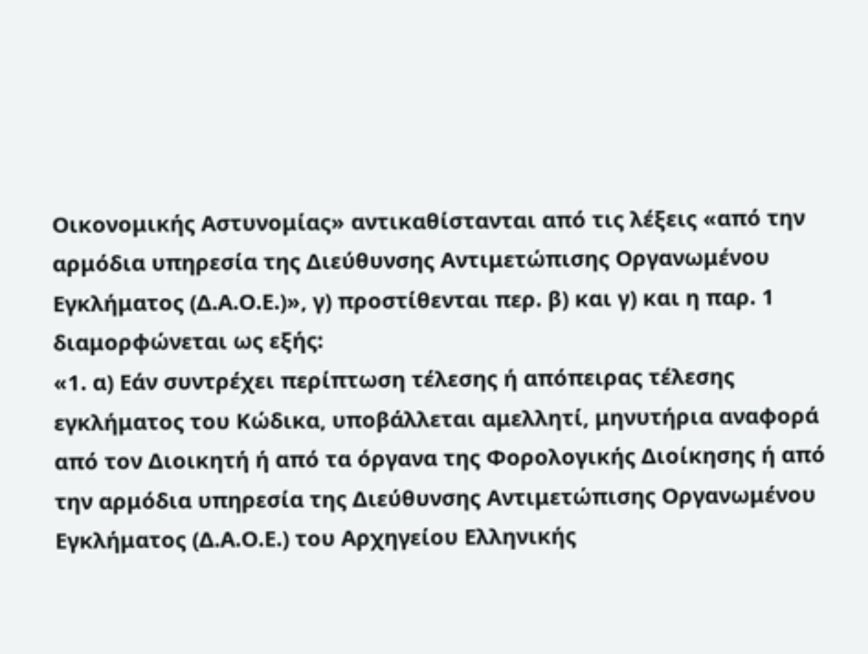Οικονομικής Αστυνομίας» αντικαθίστανται από τις λέξεις «από την αρμόδια υπηρεσία της Διεύθυνσης Αντιμετώπισης Οργανωμένου Εγκλήματος (Δ.Α.Ο.Ε.)», γ) προστίθενται περ. β) και γ) και η παρ. 1 διαμορφώνεται ως εξής:
«1. α) Εάν συντρέχει περίπτωση τέλεσης ή απόπειρας τέλεσης εγκλήματος του Κώδικα, υποβάλλεται αμελλητί, μηνυτήρια αναφορά από τον Διοικητή ή από τα όργανα της Φορολογικής Διοίκησης ή από την αρμόδια υπηρεσία της Διεύθυνσης Αντιμετώπισης Οργανωμένου Εγκλήματος (Δ.Α.Ο.Ε.) του Αρχηγείου Ελληνικής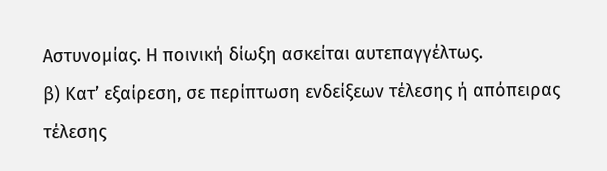Αστυνομίας. Η ποινική δίωξη ασκείται αυτεπαγγέλτως.
β) Κατ’ εξαίρεση, σε περίπτωση ενδείξεων τέλεσης ή απόπειρας τέλεσης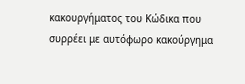κακουργήματος του Κώδικα που συρρέει με αυτόφωρο κακούργημα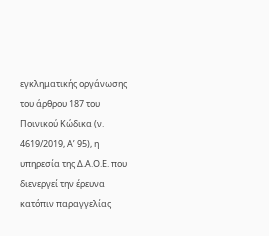εγκληματικής οργάνωσης του άρθρου 187 του Ποινικού Κώδικα (ν. 4619/2019, Α’ 95), η υπηρεσία της Δ.Α.Ο.Ε. που διενεργεί την έρευνα κατόπιν παραγγελίας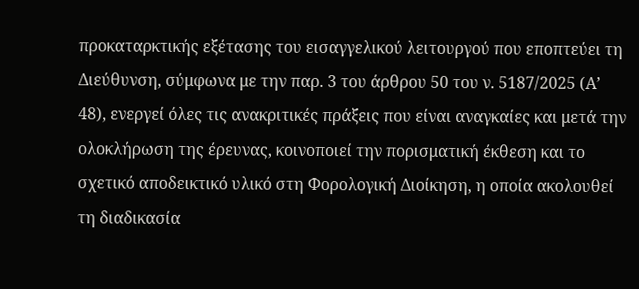προκαταρκτικής εξέτασης του εισαγγελικού λειτουργού που εποπτεύει τη Διεύθυνση, σύμφωνα με την παρ. 3 του άρθρου 50 του ν. 5187/2025 (Α’ 48), ενεργεί όλες τις ανακριτικές πράξεις που είναι αναγκαίες και μετά την ολοκλήρωση της έρευνας, κοινοποιεί την πορισματική έκθεση και το σχετικό αποδεικτικό υλικό στη Φορολογική Διοίκηση, η οποία ακολουθεί τη διαδικασία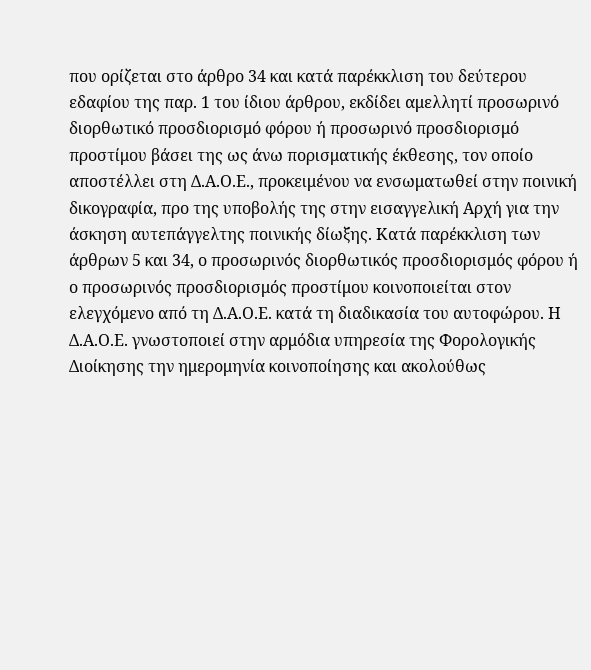που ορίζεται στο άρθρο 34 και κατά παρέκκλιση του δεύτερου εδαφίου της παρ. 1 του ίδιου άρθρου, εκδίδει αμελλητί προσωρινό διορθωτικό προσδιορισμό φόρου ή προσωρινό προσδιορισμό προστίμου βάσει της ως άνω πορισματικής έκθεσης, τον οποίο αποστέλλει στη Δ.Α.Ο.Ε., προκειμένου να ενσωματωθεί στην ποινική δικογραφία, προ της υποβολής της στην εισαγγελική Αρχή για την άσκηση αυτεπάγγελτης ποινικής δίωξης. Κατά παρέκκλιση των άρθρων 5 και 34, ο προσωρινός διορθωτικός προσδιορισμός φόρου ή ο προσωρινός προσδιορισμός προστίμου κοινοποιείται στον ελεγχόμενο από τη Δ.Α.Ο.Ε. κατά τη διαδικασία του αυτοφώρου. Η Δ.Α.Ο.Ε. γνωστοποιεί στην αρμόδια υπηρεσία της Φορολογικής Διοίκησης την ημερομηνία κοινοποίησης και ακολούθως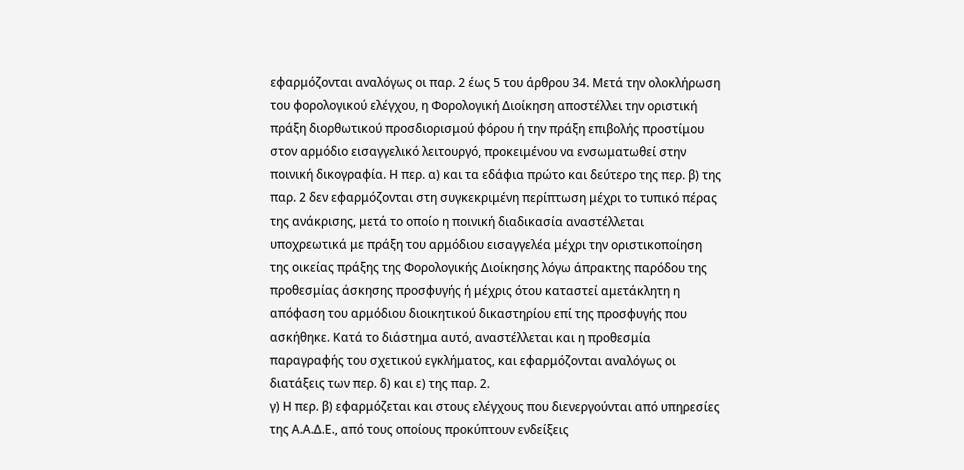εφαρμόζονται αναλόγως οι παρ. 2 έως 5 του άρθρου 34. Μετά την ολοκλήρωση του φορολογικού ελέγχου, η Φορολογική Διοίκηση αποστέλλει την οριστική πράξη διορθωτικού προσδιορισμού φόρου ή την πράξη επιβολής προστίμου στον αρμόδιο εισαγγελικό λειτουργό, προκειμένου να ενσωματωθεί στην ποινική δικογραφία. Η περ. α) και τα εδάφια πρώτο και δεύτερο της περ. β) της παρ. 2 δεν εφαρμόζονται στη συγκεκριμένη περίπτωση μέχρι το τυπικό πέρας της ανάκρισης, μετά το οποίο η ποινική διαδικασία αναστέλλεται υποχρεωτικά με πράξη του αρμόδιου εισαγγελέα μέχρι την οριστικοποίηση της οικείας πράξης της Φορολογικής Διοίκησης λόγω άπρακτης παρόδου της προθεσμίας άσκησης προσφυγής ή μέχρις ότου καταστεί αμετάκλητη η απόφαση του αρμόδιου διοικητικού δικαστηρίου επί της προσφυγής που ασκήθηκε. Κατά το διάστημα αυτό, αναστέλλεται και η προθεσμία παραγραφής του σχετικού εγκλήματος, και εφαρμόζονται αναλόγως οι διατάξεις των περ. δ) και ε) της παρ. 2.
γ) Η περ. β) εφαρμόζεται και στους ελέγχους που διενεργούνται από υπηρεσίες της Α.Α.Δ.Ε., από τους οποίους προκύπτουν ενδείξεις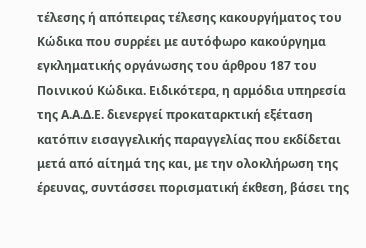τέλεσης ή απόπειρας τέλεσης κακουργήματος του Κώδικα που συρρέει με αυτόφωρο κακούργημα εγκληματικής οργάνωσης του άρθρου 187 του Ποινικού Κώδικα. Ειδικότερα, η αρμόδια υπηρεσία της Α.Α.Δ.Ε. διενεργεί προκαταρκτική εξέταση κατόπιν εισαγγελικής παραγγελίας που εκδίδεται μετά από αίτημά της και, με την ολοκλήρωση της έρευνας, συντάσσει πορισματική έκθεση, βάσει της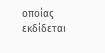οποίας εκδίδεται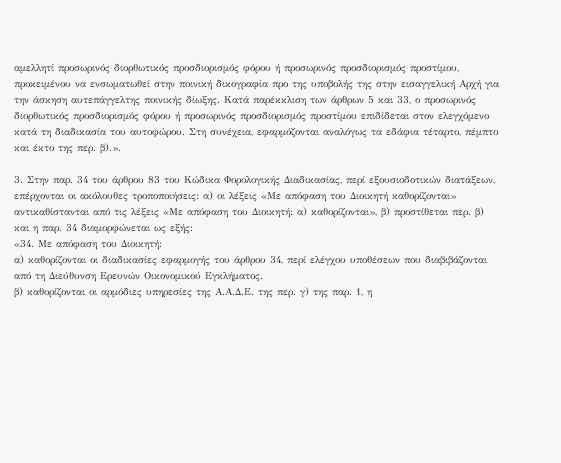αμελλητί προσωρινός διορθωτικός προσδιορισμός φόρου ή προσωρινός προσδιορισμός προστίμου, προκειμένου να ενσωματωθεί στην ποινική δικογραφία προ της υποβολής της στην εισαγγελική Αρχή για την άσκηση αυτεπάγγελτης ποινικής δίωξης. Κατά παρέκκλιση των άρθρων 5 και 33, ο προσωρινός διορθωτικός προσδιορισμός φόρου ή προσωρινός προσδιορισμός προστίμου επιδίδεται στον ελεγχόμενο κατά τη διαδικασία του αυτοφώρου. Στη συνέχεια, εφαρμόζονται αναλόγως τα εδάφια τέταρτο, πέμπτο και έκτο της περ. β).».

3. Στην παρ. 34 του άρθρου 83 του Κώδικα Φορολογικής Διαδικασίας, περί εξουσιοδοτικών διατάξεων, επέρχονται οι ακόλουθες τροποποιήσεις: α) οι λέξεις «Με απόφαση του Διοικητή καθορίζονται» αντικαθίστανται από τις λέξεις «Με απόφαση του Διοικητή: α) καθορίζονται», β) προστίθεται περ. β) και η παρ. 34 διαμορφώνεται ως εξής:
«34. Με απόφαση του Διοικητή:
α) καθορίζονται οι διαδικασίες εφαρμογής του άρθρου 34, περί ελέγχου υποθέσεων που διαβιβάζονται από τη Διεύθυνση Ερευνών Οικονομικού Εγκλήματος.
β) καθορίζονται οι αρμόδιες υπηρεσίες της Α.Α.Δ.Ε. της περ. γ) της παρ. 1, η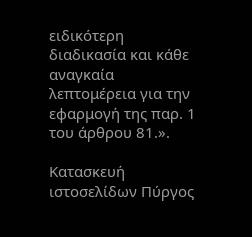ειδικότερη διαδικασία και κάθε αναγκαία λεπτομέρεια για την εφαρμογή της παρ. 1 του άρθρου 81.».

Κατασκευή ιστοσελίδων Πύργος